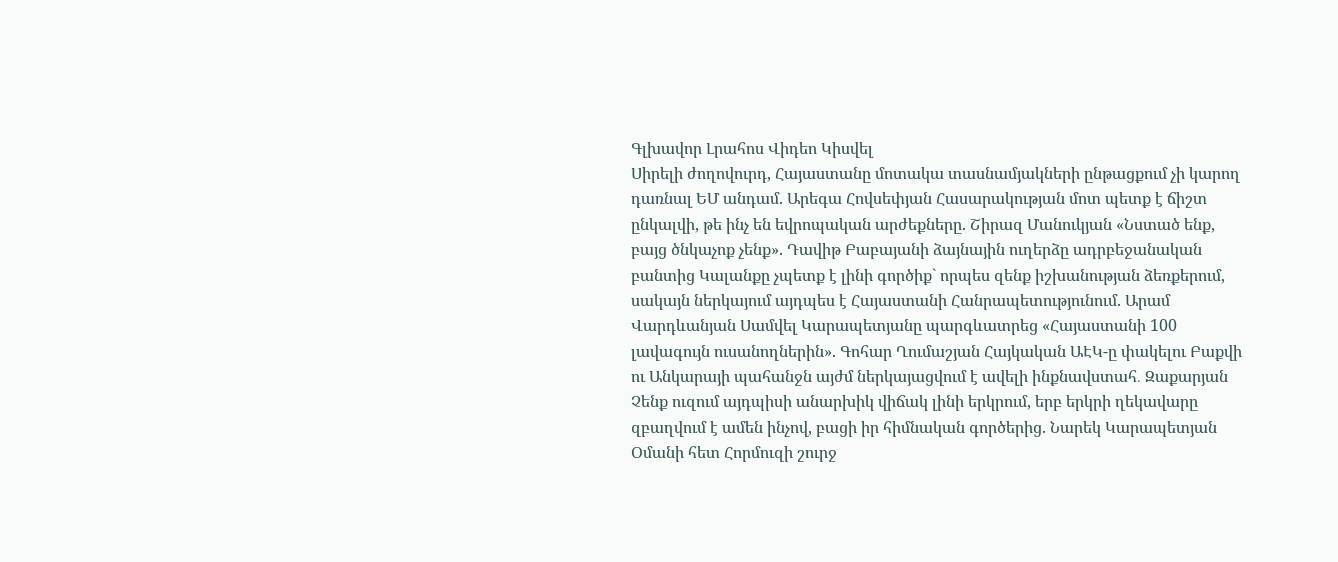Գլխավոր Լրահոս Վիդեո Կիսվել
Սիրելի ժողովուրդ, Հայաստանը մոտակա տասնամյակների ընթացքում չի կարող դառնալ ԵՄ անդամ. Արեգա Հովսեփյան Հասարակության մոտ պետք է ճիշտ ընկալվի, թե ինչ են եվրոպական արժեքները. Շիրազ Մանուկյան «Նստած ենք, բայց ծնկաչոք չենք». Դավիթ Բաբայանի ձայնային ուղերձը ադրբեջանական բանտից Կալանքը չպետք է լինի գործիք` որպես զենք իշխանության ձեռքերում, սակայն ներկայում այդպես է Հայաստանի Հանրապետությունում. Արամ Վարդևանյան Սամվել Կարապետյանը պարգևատրեց «Հայաստանի 100 լավագույն ուսանողներին». Գոհար Ղումաշյան Հայկական ԱԷԿ-ը փակելու Բաքվի ու Անկարայի պահանջն այժմ ներկայացվում է ավելի ինքնավստահ․ Զաքարյան Չենք ուզում այդպիսի անարխիկ վիճակ լինի երկրում, երբ երկրի ղեկավարը զբաղվում է ամեն ինչով, բացի իր հիմնական գործերից. Նարեկ Կարապետյան Օմանի հետ Հորմուզի շուրջ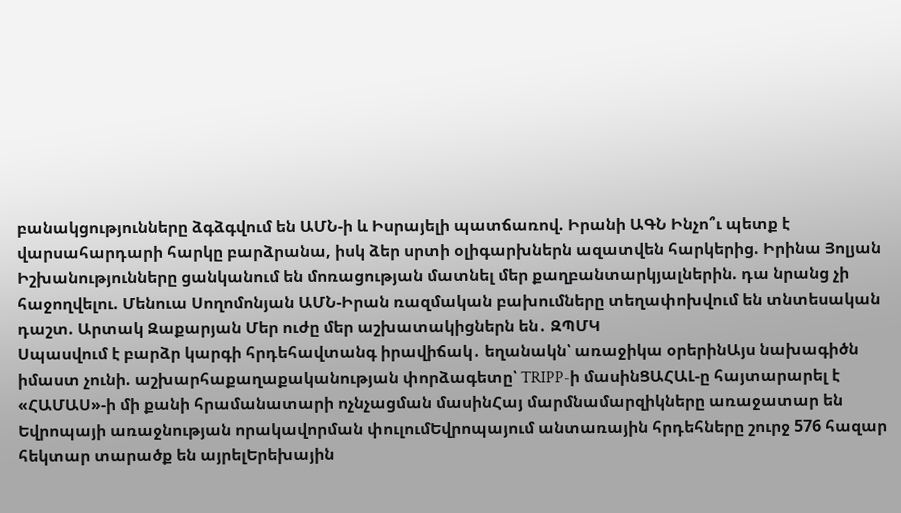բանակցությունները ձգձգվում են ԱՄՆ-ի և Իսրայելի պատճառով. Իրանի ԱԳՆ Ինչո՞ւ պետք է վարսահարդարի հարկը բարձրանա, իսկ ձեր սրտի օլիգարխներն ազատվեն հարկերից. Իրինա Յոլյան Իշխանությունները ցանկանում են մոռացության մատնել մեր քաղբանտարկյալներին. դա նրանց չի հաջողվելու. Մենուա Սողոմոնյան ԱՄՆ-Իրան ռազմական բախումները տեղափոխվում են տնտեսական դաշտ. Արտակ Զաքարյան Մեր ուժը մեր աշխատակիցներն են․ ԶՊՄԿ
Սպասվում է բարձր կարգի հրդեհավտանգ իրավիճակ․ եղանակն՝ առաջիկա օրերինԱյս նախագիծն իմաստ չունի. աշխարհաքաղաքականության փորձագետը՝ TRIPP-ի մասինՑԱՀԱԼ-ը հայտարարել է «ՀԱՄԱՍ»-ի մի քանի հրամանատարի ոչնչացման մասինՀայ մարմնամարզիկները առաջատար են Եվրոպայի առաջնության որակավորման փուլումԵվրոպայում անտառային հրդեհները շուրջ 576 հազար հեկտար տարածք են այրելԵրեխային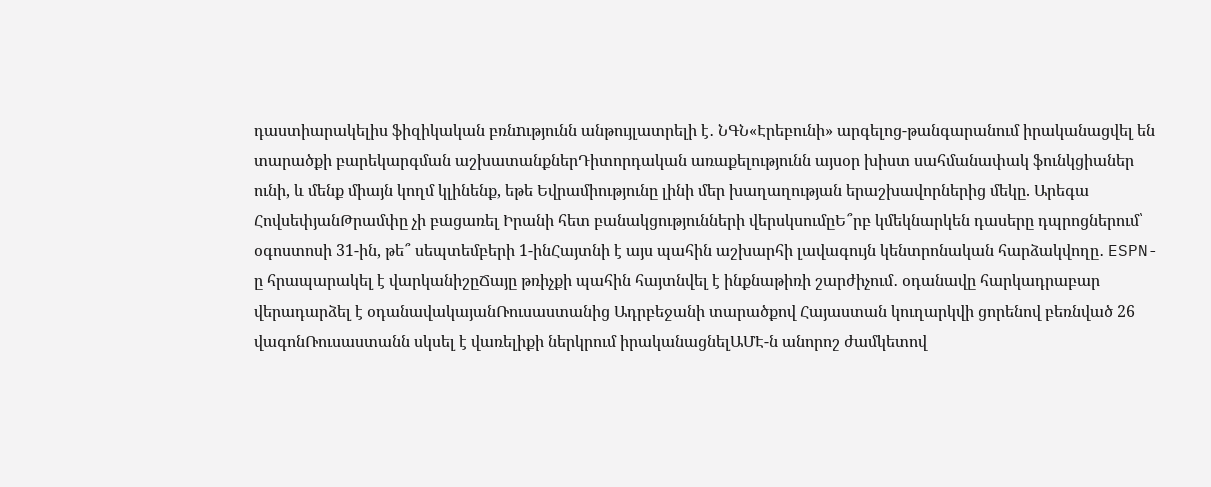դաստիարակելիս ֆիզիկական բռնnւթյունն անթույլատրելի է․ ՆԳՆ«Էրեբունի» արգելոց-թանգարանում իրականացվել են տարածքի բարեկարգման աշխատանքներԴիտորդական առաքելությունն այսօր խիստ սահմանափակ ֆունկցիաներ ունի, և մենք միայն կողմ կլինենք, եթե Եվրամիությունը լինի մեր խաղաղության երաշխավորներից մեկը. Արեգա ՀովսեփյանԹրամփը չի բացառել Իրանի հետ բանակցությունների վերսկսումըԵ՞րբ կմեկնարկեն դասերը դպրոցներում՝ օգոստոսի 31-ին, թե՞ սեպտեմբերի 1-ինՀայտնի է այս պահին աշխարհի լավագույն կենտրոնական հարձակվողը․ ESPN-ը հրապարակել է վարկանիշըՃայը թռիչքի պահին հայտնվել է ինքնաթիռի շարժիչում․ օդանավը հարկադրաբար վերադարձել է օդանավակայանՌուսաստանից Ադրբեջանի տարածքով Հայաստան կուղարկվի ցորենով բեռնված 26 վագոնՌուսաստանն սկսել է վառելիքի ներկրում իրականացնելԱՄԷ-ն անորոշ ժամկետով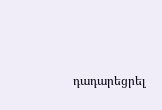դադարեցրել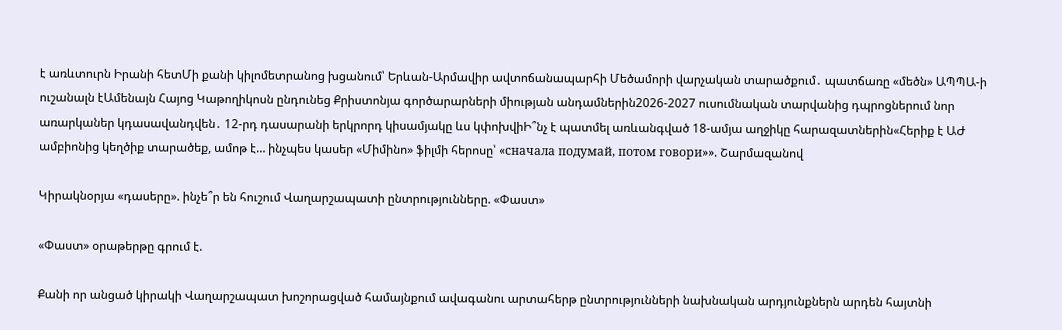է առևտուրն Իրանի հետՄի քանի կիլոմետրանոց խցանում՝ Երևան-Արմավիր ավտոճանապարհի Մեծամորի վարչական տարածքում․ պատճառը «մեծն» ԱՊՊԱ-ի ուշանալն էԱմենայն Հայոց Կաթողիկոսն ընդունեց Քրիստոնյա գործարարների միության անդամներին2026-2027 ուսումնական տարվանից դպրոցներում նոր առարկաներ կդասավանդվեն․ 12-րդ դասարանի երկրորդ կիսամյակը ևս կփոխվիԻ՞նչ է պատմել առևանգված 18-ամյա աղջիկը հարազատներին«Հերիք է ԱԺ ամբիոնից կեղծիք տարածեք, ամոթ է… ինչպես կասեր «Միմինո» ֆիլմի հերոսը՝ «сначала подумай, потом говори»». Շարմազանով

Կիրակնօրյա «դասերը». ինչե՞ր են հուշում Վաղարշապատի ընտրությունները. «Փաստ»

«Փաստ» օրաթերթը գրում է.

Քանի որ անցած կիրակի Վաղարշապատ խոշորացված համայնքում ավագանու արտահերթ ընտրությունների նախնական արդյունքներն արդեն հայտնի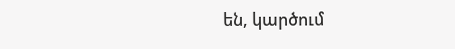են, կարծում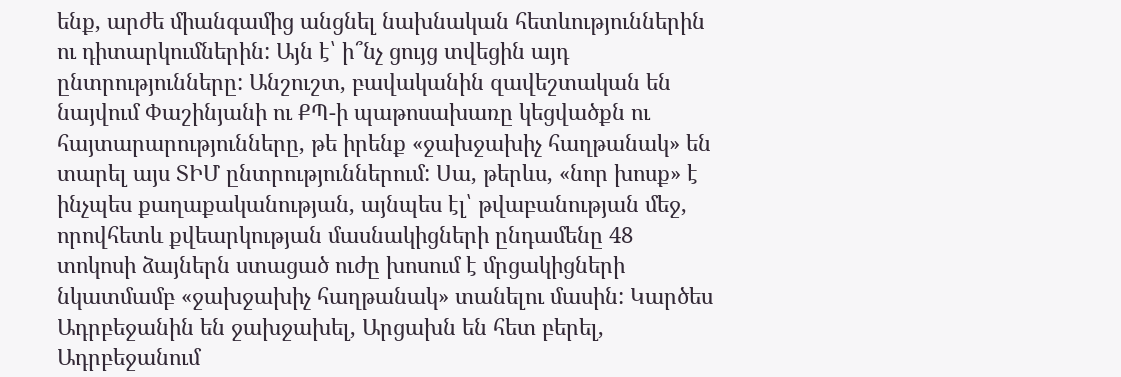ենք, արժե միանգամից անցնել նախնական հետևություններին ու դիտարկումներին: Այն է՝ ի՞նչ ցույց տվեցին այդ ընտրությունները: Անշուշտ, բավականին զավեշտական են նայվում Փաշինյանի ու ՔՊ-ի պաթոսախառը կեցվածքն ու հայտարարությունները, թե իրենք «ջախջախիչ հաղթանակ» են տարել այս ՏԻՄ ընտրություններում: Սա, թերևս, «նոր խոսք» է ինչպես քաղաքականության, այնպես էլ՝ թվաբանության մեջ, որովհետև քվեարկության մասնակիցների ընդամենը 48 տոկոսի ձայներն ստացած ուժը խոսում է մրցակիցների նկատմամբ «ջախջախիչ հաղթանակ» տանելու մասին: Կարծես Ադրբեջանին են ջախջախել, Արցախն են հետ բերել, Ադրբեջանում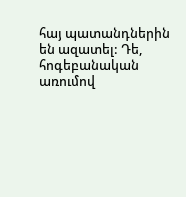հայ պատանդներին են ազատել: Դե, հոգեբանական առումով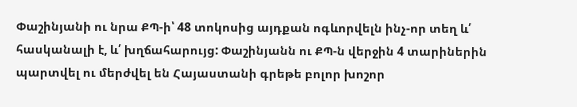Փաշինյանի ու նրա ՔՊ-ի՝ 48 տոկոսից այդքան ոգևորվելն ինչ-որ տեղ և՛ հասկանալի է, և՛ խղճահարույց: Փաշինյանն ու ՔՊ-ն վերջին 4 տարիներին պարտվել ու մերժվել են Հայաստանի գրեթե բոլոր խոշոր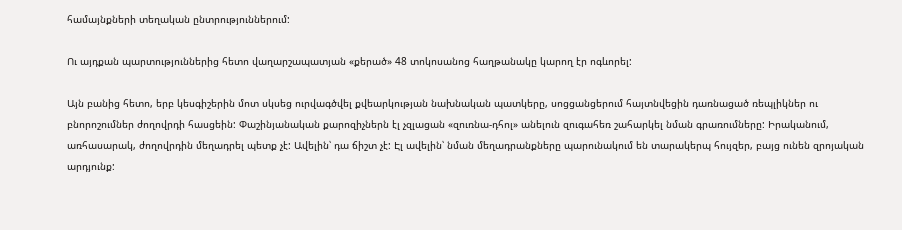համայնքների տեղական ընտրություններում:

Ու այդքան պարտություններից հետո վաղարշապատյան «քերած» 48 տոկոսանոց հաղթանակը կարող էր ոգևորել:

Այն բանից հետո, երբ կեսգիշերին մոտ սկսեց ուրվագծվել քվեարկության նախնական պատկերը, սոցցանցերում հայտնվեցին դառնացած ռեպլիկներ ու բնորոշումներ ժողովրդի հասցեին: Փաշինյանական քարոզիչներն էլ չզլացան «զուռնա-դհոլ» անելուն զուգահեռ շահարկել նման գրառումները: Իրականում, առհասարակ, ժողովրդին մեղադրել պետք չէ: Ավելին՝ դա ճիշտ չէ: Էլ ավելին՝ նման մեղադրանքները պարունակում են տարակերպ հույզեր, բայց ունեն զրոյական արդյունք: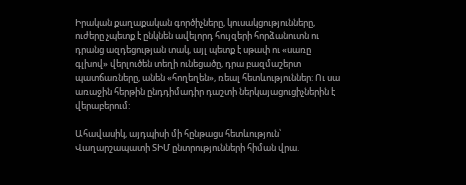Իրական քաղաքական գործիչները, կուսակցությունները, ուժերը չպետք է ընկնեն ավելորդ հույզերի հորձանուտն ու դրանց ազդեցության տակ, այլ պետք է սթափ ու «սառը գլխով» վերլուծեն տեղի ունեցածը, դրա բազմաշերտ պատճառները, անեն «հողեղեն», ռեալ հետևություններ: Ու սա առաջին հերթին ընդդիմադիր դաշտի ներկայացուցիչներին է վերաբերում:

Ահավասիկ, այդպիսի մի հընթացս հետևություն՝ Վաղարշապատի ՏԻՄ ընտրությունների հիման վրա.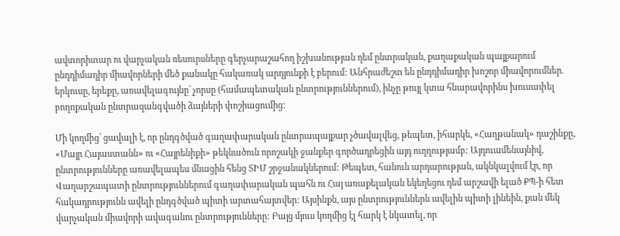ավտորիտար ու վարչական ռեսուրսները գերչարաշահող իշխանության դեմ ընտրական, քաղաքական պայքարում ընդդիմադիր միավորների մեծ քանակը հակառակ արդյունքի է բերում: Անհրաժեշտ են ընդդիմադիր խոշոր միավորումներ. երկուսը, երեքը, առավելագույնը՝ չորսը (համապետական ընտրություններում), ինչը թույլ կտա հնարավորինս խուսափել բողոքական ընտրազանգվածի ձայների փոշիացումից:

Մի կողմից՝ ցավալի է, որ ընդգծված գաղափարական ընտրապայքար չծավալվեց, թեպետ, իհարկե, «Հաղթանակ» դաշինքը, «Մայր Հայաստանն» ու «Հայրենիքի» թեկնածուն որոշակի ջանքեր գործադրեցին այդ ուղղությամբ: Այդուամենայնիվ, ընտրությունները առավելապես մնացին հենց ՏԻՄ շրջանակներում: Թեպետ, հանուն արդարության, ակնկալվում էր, որ Վաղարշապատի ընտրություններում գաղափարական պահն ու Հայ առաքելական եկեղեցու դեմ արշավի ելած ՔՊ-ի հետ հակադրությունն ավելի ընդգծված պիտի արտահայտվեր: Այսինքն, այս ընտրություններն ավելին պիտի լինեին, քան մեկ վարչական միավորի ավագանու ընտրությունները: Բայց մյուս կողմից էլ հարկ է նկատել, որ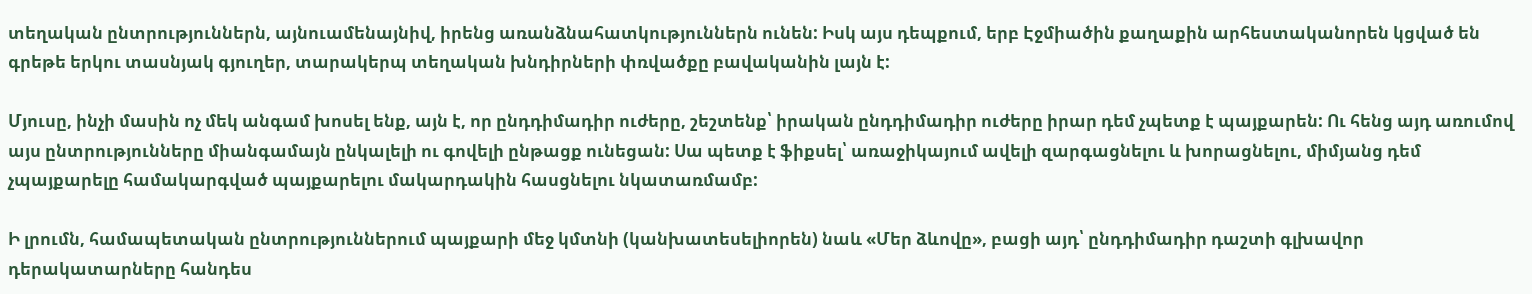տեղական ընտրություններն, այնուամենայնիվ, իրենց առանձնահատկություններն ունեն: Իսկ այս դեպքում, երբ Էջմիածին քաղաքին արհեստականորեն կցված են գրեթե երկու տասնյակ գյուղեր, տարակերպ տեղական խնդիրների փռվածքը բավականին լայն է:

Մյուսը, ինչի մասին ոչ մեկ անգամ խոսել ենք, այն է, որ ընդդիմադիր ուժերը, շեշտենք՝ իրական ընդդիմադիր ուժերը իրար դեմ չպետք է պայքարեն: Ու հենց այդ առումով այս ընտրությունները միանգամայն ընկալելի ու գովելի ընթացք ունեցան: Սա պետք է ֆիքսել՝ առաջիկայում ավելի զարգացնելու և խորացնելու, միմյանց դեմ չպայքարելը համակարգված պայքարելու մակարդակին հասցնելու նկատառմամբ:

Ի լրումն, համապետական ընտրություններում պայքարի մեջ կմտնի (կանխատեսելիորեն) նաև «Մեր ձևովը», բացի այդ՝ ընդդիմադիր դաշտի գլխավոր դերակատարները հանդես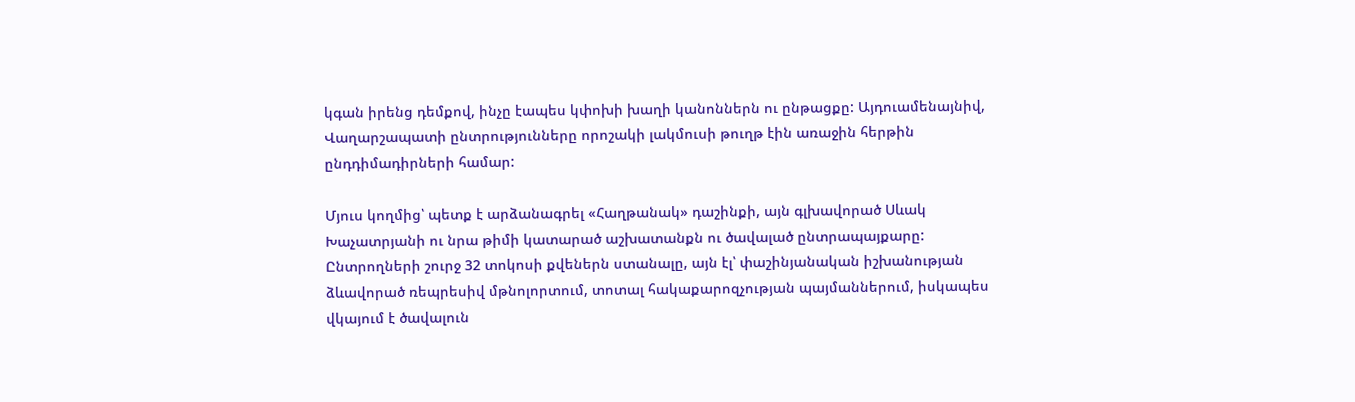կգան իրենց դեմքով, ինչը էապես կփոխի խաղի կանոններն ու ընթացքը: Այդուամենայնիվ, Վաղարշապատի ընտրությունները որոշակի լակմուսի թուղթ էին առաջին հերթին ընդդիմադիրների համար:

Մյուս կողմից՝ պետք է արձանագրել «Հաղթանակ» դաշինքի, այն գլխավորած Սևակ Խաչատրյանի ու նրա թիմի կատարած աշխատանքն ու ծավալած ընտրապայքարը: Ընտրողների շուրջ 32 տոկոսի քվեներն ստանալը, այն էլ՝ փաշինյանական իշխանության ձևավորած ռեպրեսիվ մթնոլորտում, տոտալ հակաքարոզչության պայմաններում, իսկապես վկայում է ծավալուն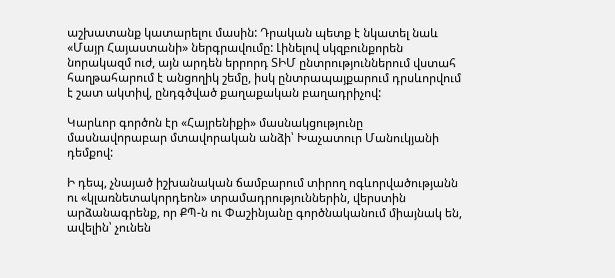աշխատանք կատարելու մասին: Դրական պետք է նկատել նաև «Մայր Հայաստանի» ներգրավումը: Լինելով սկզբունքորեն նորակազմ ուժ, այն արդեն երրորդ ՏԻՄ ընտրություններում վստահ հաղթահարում է անցողիկ շեմը, իսկ ընտրապայքարում դրսևորվում է շատ ակտիվ, ընդգծված քաղաքական բաղադրիչով:

Կարևոր գործոն էր «Հայրենիքի» մասնակցությունը մասնավորաբար մտավորական անձի՝ Խաչատուր Մանուկյանի դեմքով:

Ի դեպ, չնայած իշխանական ճամբարում տիրող ոգևորվածությանն ու «կլառնետակորդեոն» տրամադրություններին, վերստին արձանագրենք, որ ՔՊ-ն ու Փաշինյանը գործնականում միայնակ են, ավելին՝ չունեն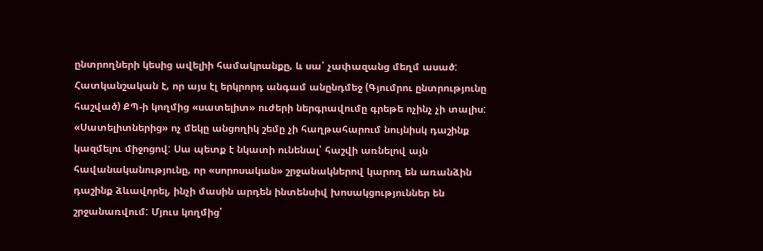ընտրողների կեսից ավելիի համակրանքը, և սա՝ չափազանց մեղմ ասած: Հատկանշական է, որ այս էլ երկրորդ անգամ անընդմեջ (Գյումրու ընտրությունը հաշված) ՔՊ-ի կողմից «սատելիտ» ուժերի ներգրավումը գրեթե ոչինչ չի տալիս: «Սատելիտներից» ոչ մեկը անցողիկ շեմը չի հաղթահարում նույնիսկ դաշինք կազմելու միջոցով: Սա պետք է նկատի ունենալ՝ հաշվի առնելով այն հավանականությունը, որ «սորոսական» շրջանակներով կարող են առանձին դաշինք ձևավորել, ինչի մասին արդեն ինտենսիվ խոսակցություններ են շրջանառվում: Մյուս կողմից՝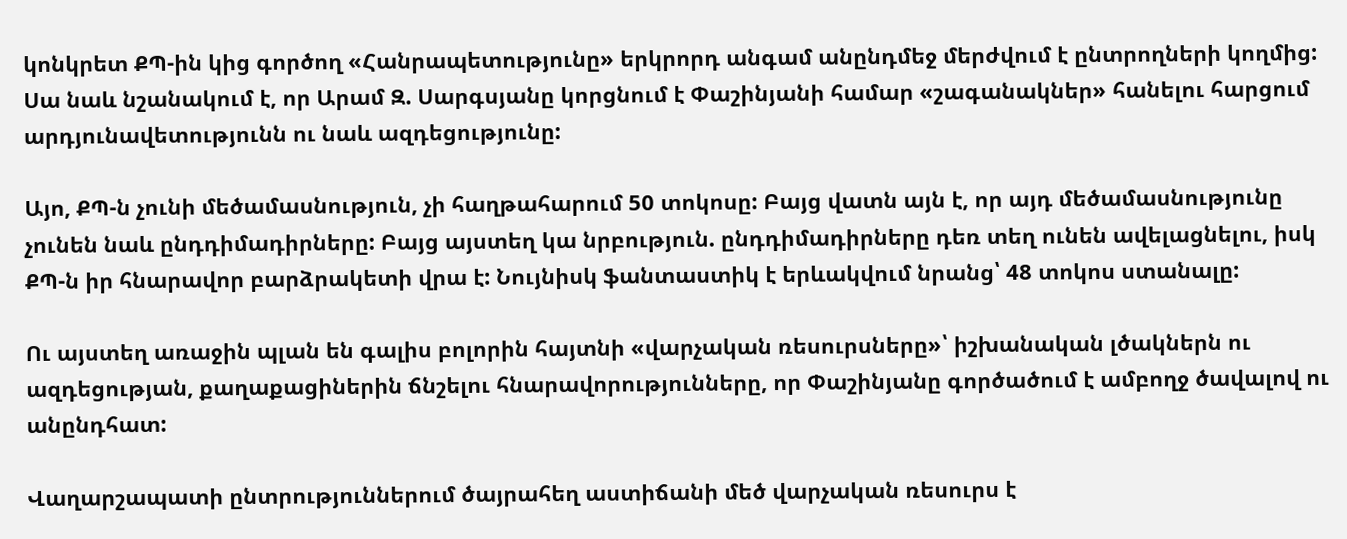կոնկրետ ՔՊ-ին կից գործող «Հանրապետությունը» երկրորդ անգամ անընդմեջ մերժվում է ընտրողների կողմից: Սա նաև նշանակում է, որ Արամ Զ. Սարգսյանը կորցնում է Փաշինյանի համար «շագանակներ» հանելու հարցում արդյունավետությունն ու նաև ազդեցությունը:

Այո, ՔՊ-ն չունի մեծամասնություն, չի հաղթահարում 50 տոկոսը: Բայց վատն այն է, որ այդ մեծամասնությունը չունեն նաև ընդդիմադիրները: Բայց այստեղ կա նրբություն. ընդդիմադիրները դեռ տեղ ունեն ավելացնելու, իսկ ՔՊ-ն իր հնարավոր բարձրակետի վրա է: Նույնիսկ ֆանտաստիկ է երևակվում նրանց՝ 48 տոկոս ստանալը:

Ու այստեղ առաջին պլան են գալիս բոլորին հայտնի «վարչական ռեսուրսները»՝ իշխանական լծակներն ու ազդեցության, քաղաքացիներին ճնշելու հնարավորությունները, որ Փաշինյանը գործածում է ամբողջ ծավալով ու անընդհատ:

Վաղարշապատի ընտրություններում ծայրահեղ աստիճանի մեծ վարչական ռեսուրս է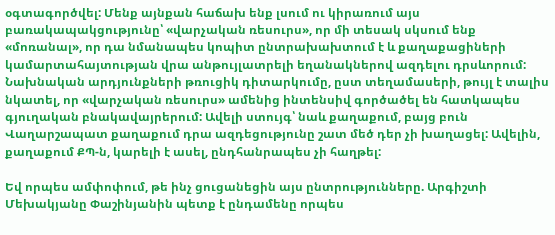օգտագործվել: Մենք այնքան հաճախ ենք լսում ու կիրառում այս բառակապակցությունը՝ «վարչական ռեսուրս», որ մի տեսակ սկսում ենք «մոռանալ», որ դա նմանապես կոպիտ ընտրախախտում է և քաղաքացիների կամարտահայտության վրա անթույլատրելի եղանակներով ազդելու դրսևորում: Նախնական արդյունքների թռուցիկ դիտարկումը, ըստ տեղամասերի, թույլ է տալիս նկատել, որ «վարչական ռեսուրս» ամենից ինտենսիվ գործածել են հատկապես գյուղական բնակավայրերում: Ավելի ստույգ՝ նաև քաղաքում, բայց բուն Վաղարշապատ քաղաքում դրա ազդեցությունը շատ մեծ դեր չի խաղացել: Ավելին, քաղաքում ՔՊ-ն, կարելի է ասել, ընդհանրապես չի հաղթել:

Եվ որպես ամփոփում, թե ինչ ցուցանեցին այս ընտրությունները. Արգիշտի Մեխակյանը Փաշինյանին պետք է ընդամենը որպես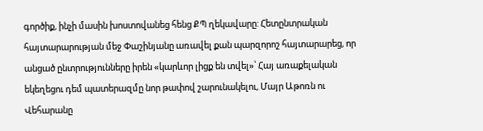գործիք, ինչի մասին խոստովանեց հենց ՔՊ ղեկավարը: Հետընտրական հայտարարության մեջ Փաշինյանը առավել քան պարզորոշ հայտարարեց, որ անցած ընտրությունները իրեն «կարևոր լիցք են տվել»՝ Հայ առաքելական եկեղեցու դեմ պատերազմը նոր թափով շարունակելու, Մայր Աթոռն ու Վեհարանը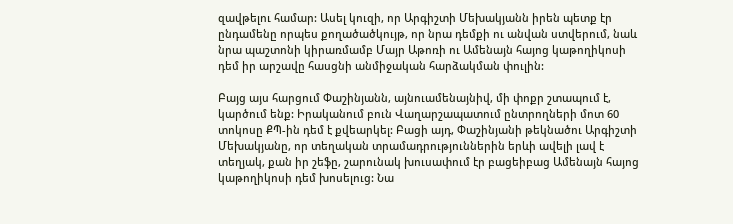զավթելու համար: Ասել կուզի, որ Արգիշտի Մեխակյանն իրեն պետք էր ընդամենը որպես քողածածկույթ, որ նրա դեմքի ու անվան ստվերում, նաև նրա պաշտոնի կիրառմամբ Մայր Աթոռի ու Ամենայն հայոց կաթողիկոսի դեմ իր արշավը հասցնի անմիջական հարձակման փուլին:

Բայց այս հարցում Փաշինյանն, այնուամենայնիվ, մի փոքր շտապում է, կարծում ենք: Իրականում բուն Վաղարշապատում ընտրողների մոտ 60 տոկոսը ՔՊ-ին դեմ է քվեարկել: Բացի այդ, Փաշինյանի թեկնածու Արգիշտի Մեխակյանը, որ տեղական տրամադրություններին երևի ավելի լավ է տեղյակ, քան իր շեֆը, շարունակ խուսափում էր բացեիբաց Ամենայն հայոց կաթողիկոսի դեմ խոսելուց: Նա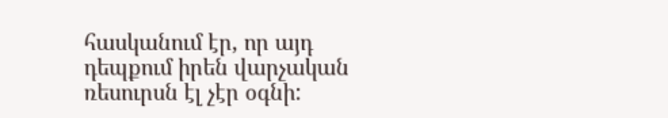հասկանում էր, որ այդ դեպքում իրեն վարչական ռեսուրսն էլ չէր օգնի: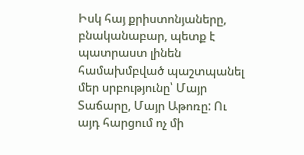Իսկ հայ քրիստոնյաները, բնականաբար, պետք է պատրաստ լինեն համախմբված պաշտպանել մեր սրբությունը՝ Մայր Տաճարը, Մայր Աթոռը: Ու այդ հարցում ոչ մի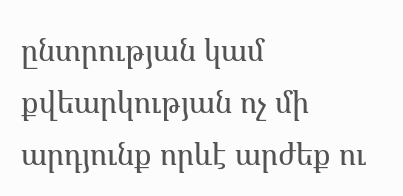ընտրության կամ քվեարկության ոչ մի արդյունք որևէ արժեք ու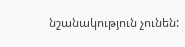նշանակություն չունեն: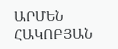ԱՐՄԵՆ ՀԱԿՈԲՅԱՆ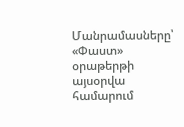Մանրամասները՝ «Փաստ» օրաթերթի այսօրվա համարում